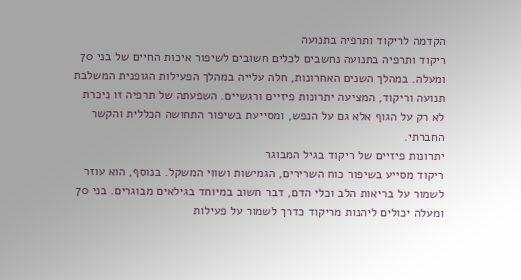הקדמה לריקוד ותרפיה בתנועה
ריקוד ותרפיה בתנועה נחשבים לכלים חשובים לשיפור איכות החיים של בני 70 ומעלה. במהלך השנים האחרונות, חלה עלייה במהלך הפעילות הגופנית המשלבת תנועה וריקוד, המציעה יתרונות פיזיים ורגשיים. השפעתה של תרפיה זו ניכרת לא רק על הגוף אלא גם על הנפש, ומסייעת בשיפור התחושה הכללית והקשר החברתי.
יתרונות פיזיים של ריקוד בגיל המבוגר
ריקוד מסייע בשיפור כוח השרירים, הגמישות ושווי המשקל. בנוסף, הוא עוזר לשמור על בריאות הלב וכלי הדם, דבר חשוב במיוחד בגילאים מבוגרים. בני 70 ומעלה יכולים ליהנות מריקוד כדרך לשמור על פעילות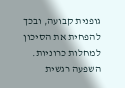גופנית קבועה, ובכך להפחית את הסיכון למחלות כרוניות.
השפעה רגשית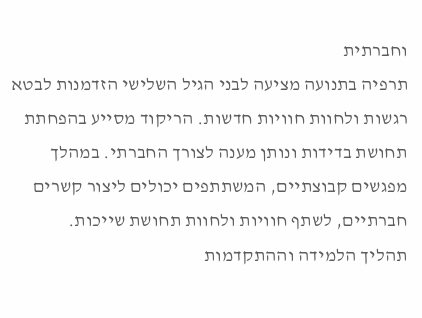וחברתית
תרפיה בתנועה מציעה לבני הגיל השלישי הזדמנות לבטא רגשות ולחוות חוויות חדשות. הריקוד מסייע בהפחתת תחושת בדידות ונותן מענה לצורך החברתי. במהלך מפגשים קבוצתיים, המשתתפים יכולים ליצור קשרים חברתיים, לשתף חוויות ולחוות תחושת שייכות.
תהליך הלמידה וההתקדמות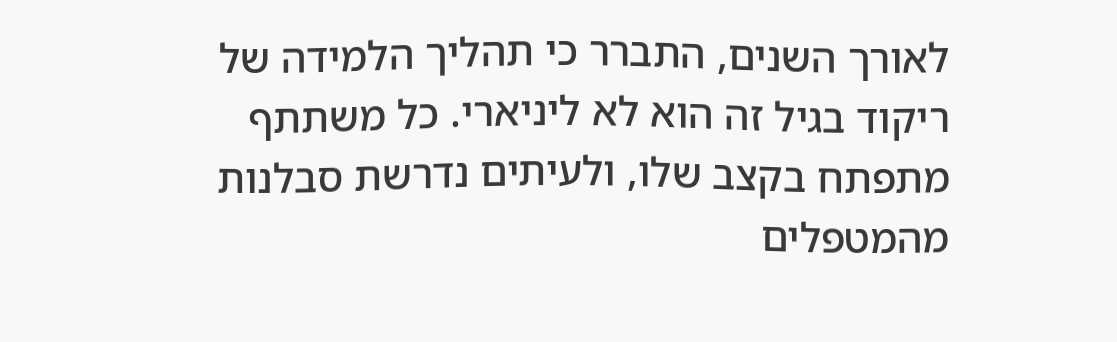לאורך השנים, התברר כי תהליך הלמידה של ריקוד בגיל זה הוא לא ליניארי. כל משתתף מתפתח בקצב שלו, ולעיתים נדרשת סבלנות מהמטפלים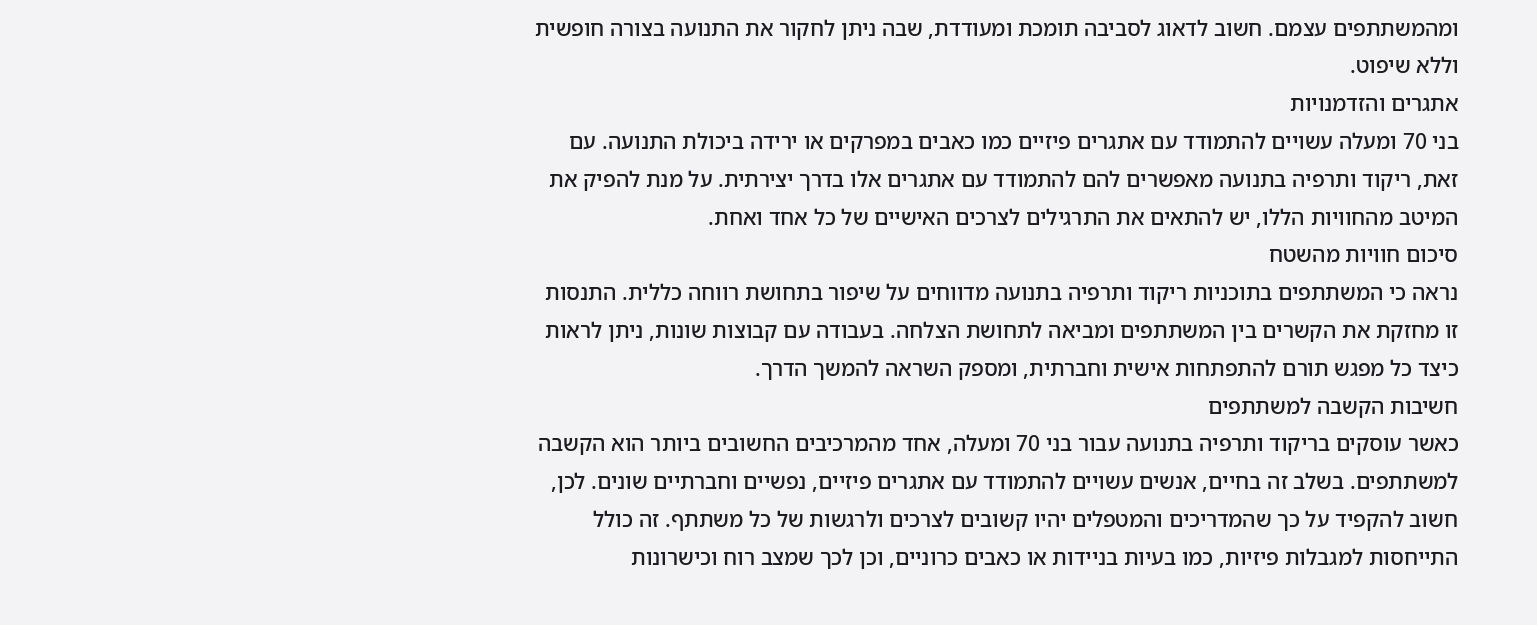ומהמשתתפים עצמם. חשוב לדאוג לסביבה תומכת ומעודדת, שבה ניתן לחקור את התנועה בצורה חופשית וללא שיפוט.
אתגרים והזדמנויות
בני 70 ומעלה עשויים להתמודד עם אתגרים פיזיים כמו כאבים במפרקים או ירידה ביכולת התנועה. עם זאת, ריקוד ותרפיה בתנועה מאפשרים להם להתמודד עם אתגרים אלו בדרך יצירתית. על מנת להפיק את המיטב מהחוויות הללו, יש להתאים את התרגילים לצרכים האישיים של כל אחד ואחת.
סיכום חוויות מהשטח
נראה כי המשתתפים בתוכניות ריקוד ותרפיה בתנועה מדווחים על שיפור בתחושת רווחה כללית. התנסות זו מחזקת את הקשרים בין המשתתפים ומביאה לתחושת הצלחה. בעבודה עם קבוצות שונות, ניתן לראות כיצד כל מפגש תורם להתפתחות אישית וחברתית, ומספק השראה להמשך הדרך.
חשיבות הקשבה למשתתפים
כאשר עוסקים בריקוד ותרפיה בתנועה עבור בני 70 ומעלה, אחד מהמרכיבים החשובים ביותר הוא הקשבה למשתתפים. בשלב זה בחיים, אנשים עשויים להתמודד עם אתגרים פיזיים, נפשיים וחברתיים שונים. לכן, חשוב להקפיד על כך שהמדריכים והמטפלים יהיו קשובים לצרכים ולרגשות של כל משתתף. זה כולל התייחסות למגבלות פיזיות, כמו בעיות בניידות או כאבים כרוניים, וכן לכך שמצב רוח וכישרונות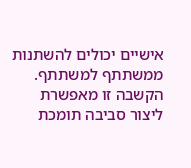אישיים יכולים להשתנות ממשתתף למשתתף.
הקשבה זו מאפשרת ליצור סביבה תומכת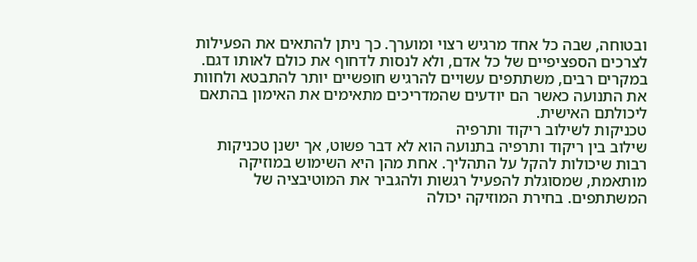ובטוחה, שבה כל אחד מרגיש רצוי ומוערך. כך ניתן להתאים את הפעילות לצרכים הספציפיים של כל אדם, ולא לנסות לדחוף את כולם לאותו דגם. במקרים רבים, משתתפים עשויים להרגיש חופשיים יותר להתבטא ולחוות את התנועה כאשר הם יודעים שהמדריכים מתאימים את האימון בהתאם ליכולתם האישית.
טכניקות לשילוב ריקוד ותרפיה
שילוב בין ריקוד ותרפיה בתנועה הוא לא דבר פשוט, אך ישנן טכניקות רבות שיכולות להקל על התהליך. אחת מהן היא השימוש במוזיקה מותאמת, שמסוגלת להפעיל רגשות ולהגביר את המוטיבציה של המשתתפים. בחירת המוזיקה יכולה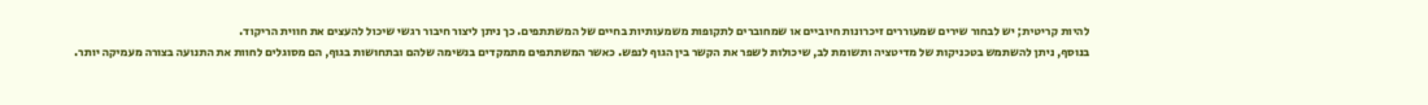להיות קריטית; יש לבחור שירים שמעוררים זיכרונות חיוביים או שמחוברים לתקופות משמעותיות בחיים של המשתתפים. כך ניתן ליצור חיבור רגשי שיכול להעצים את חווית הריקוד.
בנוסף, ניתן להשתמש בטכניקות של מדיטציה ותשומת לב, שיכולות לשפר את הקשר בין הגוף לנפש. כאשר המשתתפים מתמקדים בנשימה שלהם ובתחושות בגוף, הם מסוגלים לחוות את התנועה בצורה מעמיקה יותר.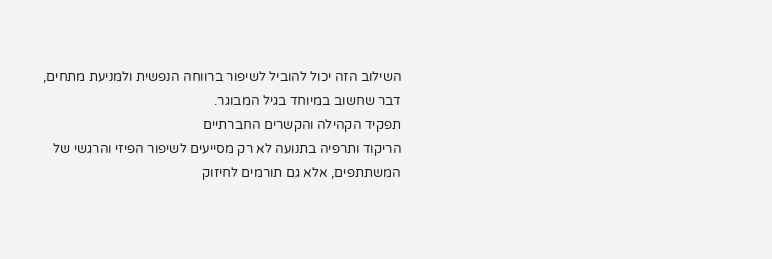השילוב הזה יכול להוביל לשיפור ברווחה הנפשית ולמניעת מתחים, דבר שחשוב במיוחד בגיל המבוגר.
תפקיד הקהילה והקשרים החברתיים
הריקוד ותרפיה בתנועה לא רק מסייעים לשיפור הפיזי והרגשי של המשתתפים, אלא גם תורמים לחיזוק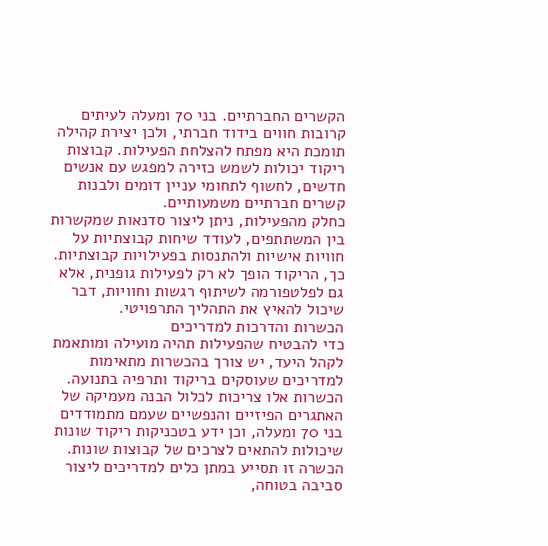הקשרים החברתיים. בני 70 ומעלה לעיתים קרובות חווים בידוד חברתי, ולכן יצירת קהילה תומכת היא מפתח להצלחת הפעילות. קבוצות ריקוד יכולות לשמש כזירה למפגש עם אנשים חדשים, לחשוף לתחומי עניין דומים ולבנות קשרים חברתיים משמעותיים.
כחלק מהפעילות, ניתן ליצור סדנאות שמקשרות בין המשתתפים, לעודד שיחות קבוצתיות על חוויות אישיות ולהתנסות בפעילויות קבוצתיות. כך, הריקוד הופך לא רק לפעילות גופנית, אלא גם לפלטפורמה לשיתוף רגשות וחוויות, דבר שיכול להאיץ את התהליך התרפויטי.
הכשרות והדרכות למדריכים
כדי להבטיח שהפעילות תהיה מועילה ומותאמת לקהל היעד, יש צורך בהכשרות מתאימות למדריכים שעוסקים בריקוד ותרפיה בתנועה. הכשרות אלו צריכות לכלול הבנה מעמיקה של האתגרים הפיזיים והנפשיים שעמם מתמודדים בני 70 ומעלה, וכן ידע בטכניקות ריקוד שונות שיכולות להתאים לצרכים של קבוצות שונות. הכשרה זו תסייע במתן כלים למדריכים ליצור סביבה בטוחה,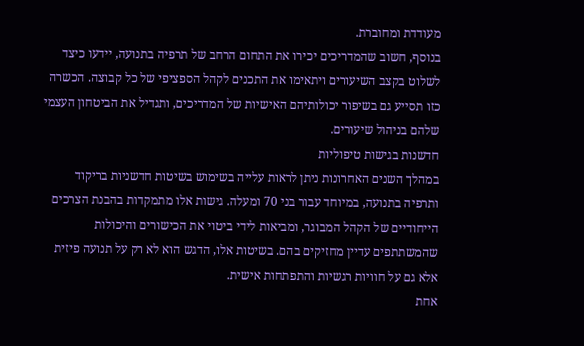מעודדת ומחוברת.
בנוסף, חשוב שהמדריכים יכירו את התחום הרחב של תרפיה בתנועה, יידעו כיצד לשלוט בקצב השיעורים ויתאימו את התכנים לקהל הספציפי של כל קבוצה. הכשרה כזו תסייע גם בשיפור יכולותיהם האישיות של המדריכים, ותגדיל את הביטחון העצמי שלהם בניהול שיעורים.
חדשנות בגישות טיפוליות
במהלך השנים האחרונות ניתן לראות עלייה בשימוש בשיטות חדשניות בריקוד ותרפיה בתנועה, במיוחד עבור בני 70 ומעלה. גישות אלו מתמקדות בהבנת הצרכים הייחודיים של הקהל המבוגר, ומביאות לידי ביטוי את הכישורים והיכולות שהמשתתפים עדיין מחזיקים בהם. בשיטות אלו, הדגש הוא לא רק על תנועה פיזית אלא גם על חוויות רגשיות והתפתחות אישית.
אחת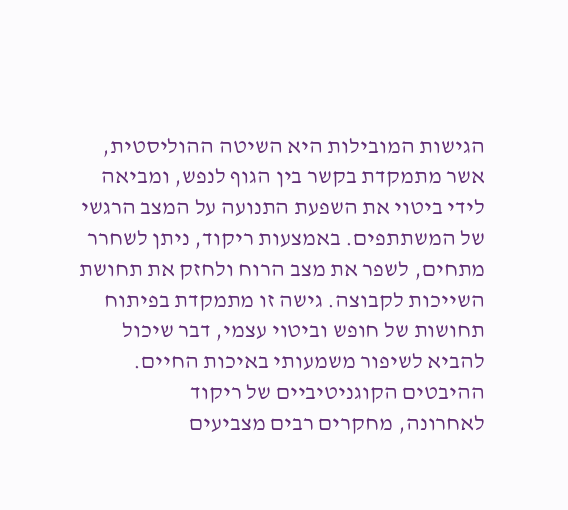הגישות המובילות היא השיטה ההוליסטית, אשר מתמקדת בקשר בין הגוף לנפש, ומביאה לידי ביטוי את השפעת התנועה על המצב הרגשי של המשתתפים. באמצעות ריקוד, ניתן לשחרר מתחים, לשפר את מצב הרוח ולחזק את תחושת השייכות לקבוצה. גישה זו מתמקדת בפיתוח תחושות של חופש וביטוי עצמי, דבר שיכול להביא לשיפור משמעותי באיכות החיים.
ההיבטים הקוגניטיביים של ריקוד
לאחרונה, מחקרים רבים מצביעים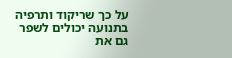על כך שריקוד ותרפיה בתנועה יכולים לשפר גם את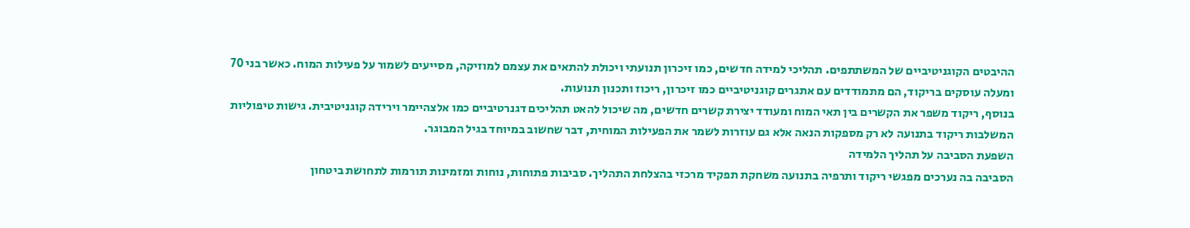ההיבטים הקוגניטיביים של המשתתפים. תהליכי למידה חדשים, כמו זיכרון תנועתי ויכולת להתאים את עצמם למוזיקה, מסייעים לשמור על פעילות המוח. כאשר בני 70 ומעלה עוסקים בריקוד, הם מתמודדים עם אתגרים קוגניטיביים כמו זיכרון, ריכוז ותכנון תנועות.
בנוסף, ריקוד משפר את הקשרים בין תאי המוח ומעודד יצירת קשרים חדשים, מה שיכול להאט תהליכים דגנרטיביים כמו אלצהיימר וירידה קוגניטיבית. גישות טיפוליות המשלבות ריקוד בתנועה לא רק מספקות הנאה אלא גם עוזרות לשמר את הפעילות המוחית, דבר שחשוב במיוחד בגיל המבוגר.
השפעת הסביבה על תהליך הלמידה
הסביבה בה נערכים מפגשי ריקוד ותרפיה בתנועה משחקת תפקיד מרכזי בהצלחת התהליך. סביבות פתוחות, נוחות ומזמינות תורמות לתחושת ביטחון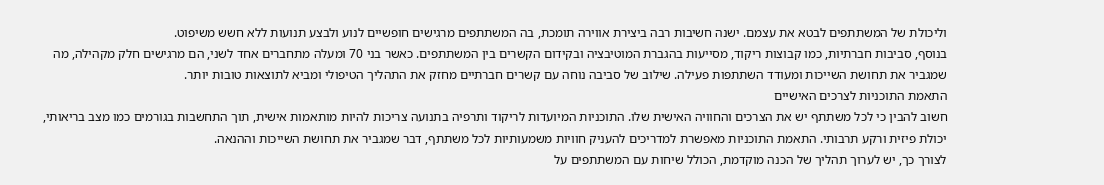וליכולת של המשתתפים לבטא את עצמם. ישנה חשיבות רבה ביצירת אווירה תומכת, בה המשתתפים מרגישים חופשיים לנוע ולבצע תנועות ללא חשש משיפוט.
בנוסף, סביבות חברתיות, כמו קבוצות ריקוד, מסייעות בהגברת המוטיבציה ובקידום הקשרים בין המשתתפים. כאשר בני 70 ומעלה מתחברים אחד לשני, הם מרגישים חלק מקהילה, מה שמגביר את תחושת השייכות ומעודד השתתפות פעילה. שילוב של סביבה נוחה עם קשרים חברתיים מחזק את התהליך הטיפולי ומביא לתוצאות טובות יותר.
התאמת התוכניות לצרכים האישיים
חשוב להבין כי לכל משתתף יש את הצרכים והחוויה האישית שלו. התוכניות המיועדות לריקוד ותרפיה בתנועה צריכות להיות מותאמות אישית, תוך התחשבות בגורמים כמו מצב בריאותי, יכולת פיזית ורקע תרבותי. התאמת התוכניות מאפשרת למדריכים להעניק חוויות משמעותיות לכל משתתף, דבר שמגביר את תחושת השייכות וההנאה.
לצורך כך, יש לערוך תהליך של הכנה מוקדמת, הכולל שיחות עם המשתתפים על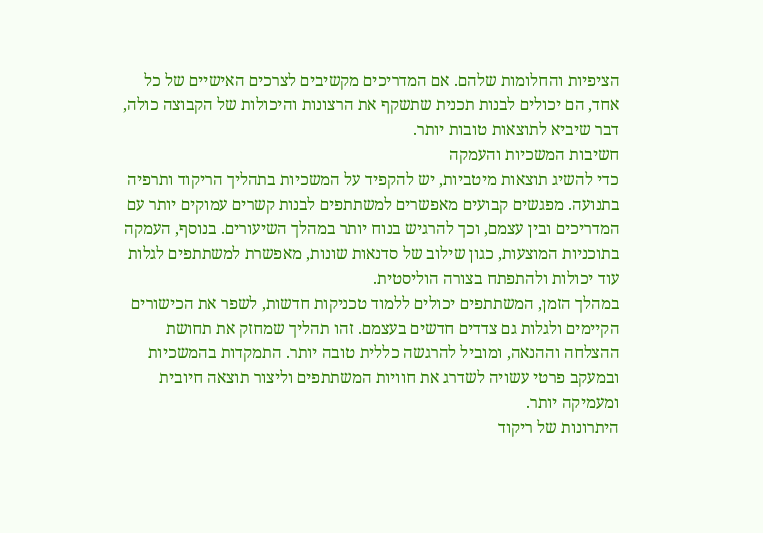הציפיות והחלומות שלהם. אם המדריכים מקשיבים לצרכים האישיים של כל אחד, הם יכולים לבנות תכנית שתשקף את הרצונות והיכולות של הקבוצה כולה, דבר שיביא לתוצאות טובות יותר.
חשיבות המשכיות והעמקה
כדי להשיג תוצאות מיטביות, יש להקפיד על המשכיות בתהליך הריקוד ותרפיה בתנועה. מפגשים קבועים מאפשרים למשתתפים לבנות קשרים עמוקים יותר עם המדריכים ובין עצמם, וכך להרגיש בנוח יותר במהלך השיעורים. בנוסף, העמקה בתוכניות המוצעות, כגון שילוב של סדנאות שונות, מאפשרת למשתתפים לגלות עוד יכולות ולהתפתח בצורה הוליסטית.
במהלך הזמן, המשתתפים יכולים ללמוד טכניקות חדשות, לשפר את הכישורים הקיימים ולגלות גם צדדים חדשים בעצמם. זהו תהליך שמחזק את תחושת ההצלחה וההנאה, ומוביל להרגשה כללית טובה יותר. התמקדות בהמשכיות ובמעקב פרטי עשויה לשדרג את חוויות המשתתפים וליצור תוצאה חיובית ומעמיקה יותר.
היתרונות של ריקוד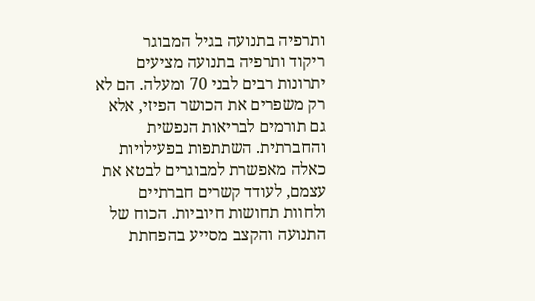ותרפיה בתנועה בגיל המבוגר
ריקוד ותרפיה בתנועה מציעים יתרונות רבים לבני 70 ומעלה. הם לא רק משפרים את הכושר הפיזי, אלא גם תורמים לבריאות הנפשית והחברתית. השתתפות בפעילויות כאלה מאפשרת למבוגרים לבטא את עצמם, לעודד קשרים חברתיים ולחוות תחושות חיוביות. הכוח של התנועה והקצב מסייע בהפחתת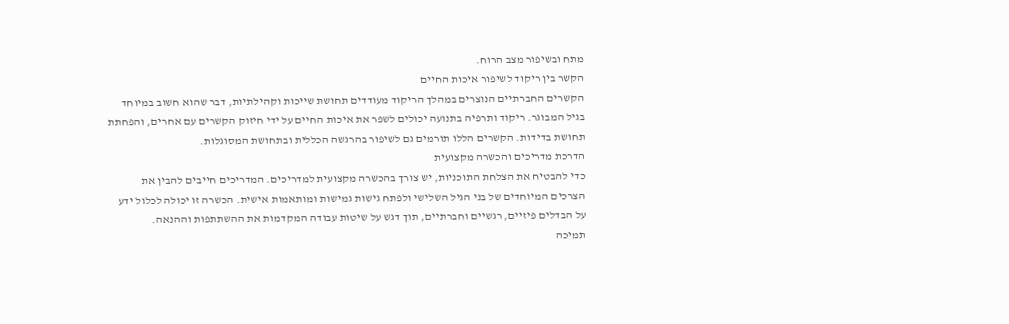מתח ובשיפור מצב הרוח.
הקשר בין ריקוד לשיפור איכות החיים
הקשרים החברתיים הנוצרים במהלך הריקוד מעודדים תחושת שייכות וקהילתיות, דבר שהוא חשוב במיוחד בגיל המבוגר. ריקוד ותרפיה בתנועה יכולים לשפר את איכות החיים על ידי חיזוק הקשרים עם אחרים, והפחתת תחושת בדידות. הקשרים הללו תורמים גם לשיפור בהרגשה הכללית ובתחושת המסוגלות.
הדרכת מדריכים והכשרה מקצועית
כדי להבטיח את הצלחת התוכניות, יש צורך בהכשרה מקצועית למדריכים. המדריכים חייבים להבין את הצרכים המיוחדים של בני הגיל השלישי ולפתח גישות גמישות ומותאמות אישית. הכשרה זו יכולה לכלול ידע על הבדלים פיזיים, רגשיים וחברתיים, תוך דגש על שיטות עבודה המקדמות את ההשתתפות וההנאה.
תמיכה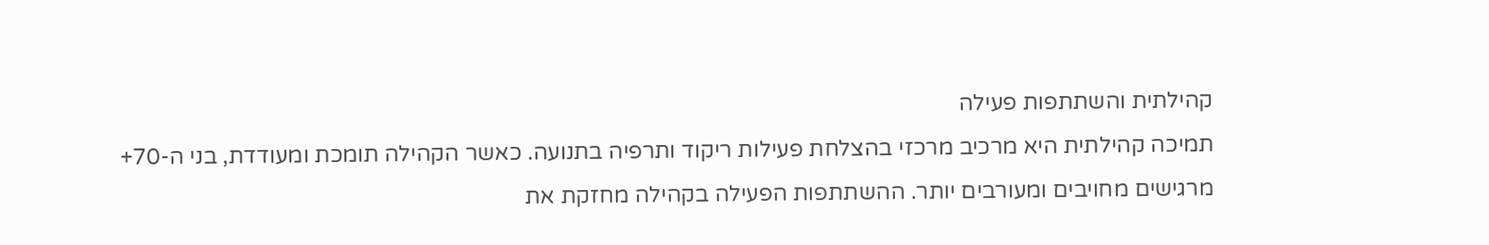קהילתית והשתתפות פעילה
תמיכה קהילתית היא מרכיב מרכזי בהצלחת פעילות ריקוד ותרפיה בתנועה. כאשר הקהילה תומכת ומעודדת, בני ה-70+ מרגישים מחויבים ומעורבים יותר. ההשתתפות הפעילה בקהילה מחזקת את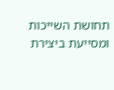תחושת השייכות ומסייעת ביצירת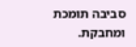סביבה תומכת ומחבקת.